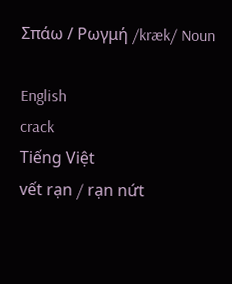Σπάω / Ρωγμή /kræk/ Noun

English
crack
Tiếng Việt
vết rạn / rạn nứt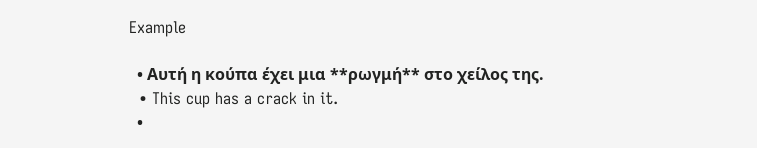Example

  • Αυτή η κούπα έχει μια **ρωγμή** στο χείλος της.
  • This cup has a crack in it.
  •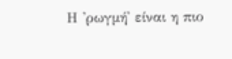Η 'ρωγμή' είναι η πιο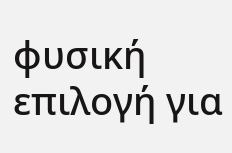φυσική επιλογή για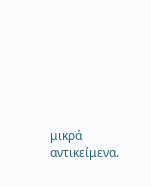μικρά αντικείμενα.